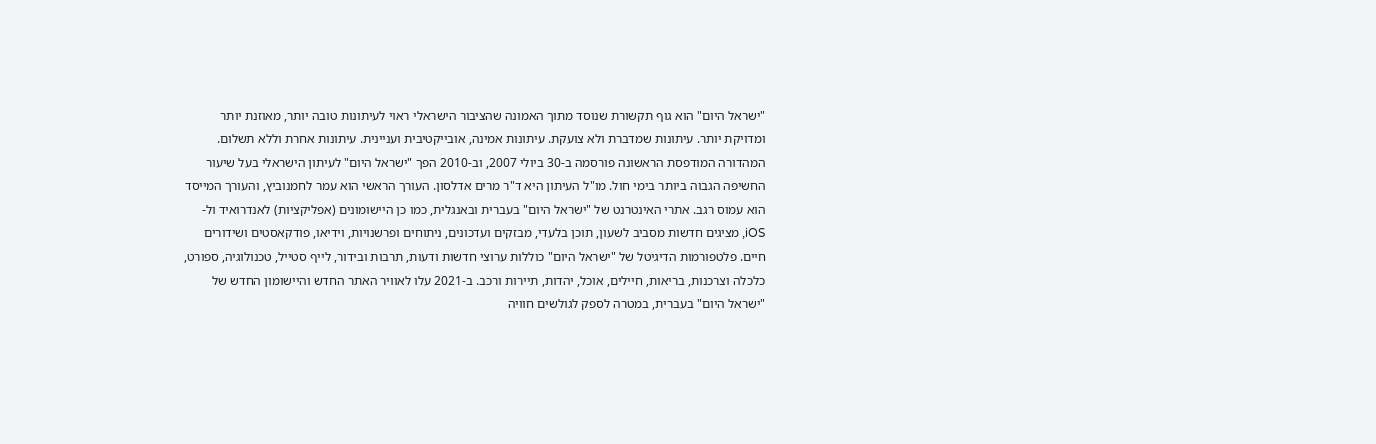"ישראל היום" הוא גוף תקשורת שנוסד מתוך האמונה שהציבור הישראלי ראוי לעיתונות טובה יותר, מאוזנת יותר ומדויקת יותר. עיתונות שמדברת ולא צועקת. עיתונות אמינה, אובייקטיבית ועניינית. עיתונות אחרת וללא תשלום. המהדורה המודפסת הראשונה פורסמה ב-30 ביולי 2007, וב-2010 הפך "ישראל היום" לעיתון הישראלי בעל שיעור החשיפה הגבוה ביותר בימי חול. מו"ל העיתון היא ד"ר מרים אדלסון. העורך הראשי הוא עמר לחמנוביץ, והעורך המייסד הוא עמוס רגב. אתרי האינטרנט של "ישראל היום" בעברית ובאנגלית, כמו כן היישומונים (אפליקציות) לאנדרואיד ול-iOS, מציגים חדשות מסביב לשעון, תוכן בלעדי, מבזקים ועדכונים, ניתוחים ופרשנויות, וידיאו, פודקאסטים ושידורים חיים. פלטפורמות הדיגיטל של "ישראל היום" כוללות ערוצי חדשות ודעות, תרבות ובידור, לייף סטייל, טכנולוגיה, ספורט, כלכלה וצרכנות, בריאות, חיילים, אוכל, יהדות, תיירות ורכב. ב-2021 עלו לאוויר האתר החדש והיישומון החדש של "ישראל היום" בעברית, במטרה לספק לגולשים חוויה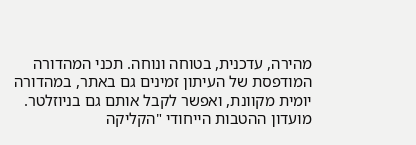מהירה, עדכנית, בטוחה ונוחה. תכני המהדורה המודפסת של העיתון זמינים גם באתר, במהדורה יומית מקוונת, ואפשר לקבל אותם גם בניוזלטר. מועדון ההטבות הייחודי "הקליקה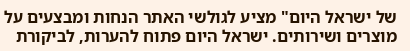של ישראל היום" מציע לגולשי האתר הנחות ומבצעים על מוצרים ושירותים. ישראל היום פתוח להערות, לביקורת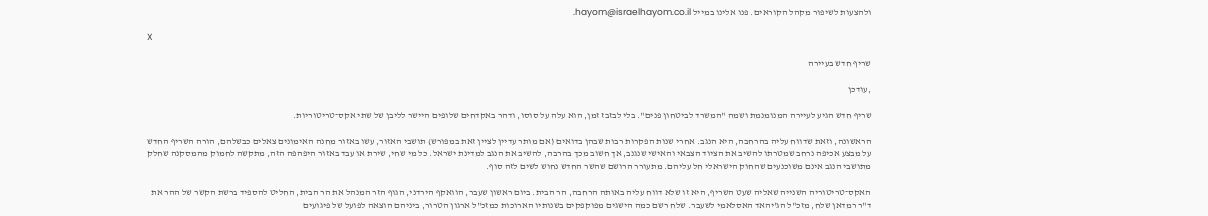ולהצעות לשיפור מקהל הקוראים. פנו אלינו במייל hayom@israelhayom.co.il.

X

שריף חדש בעיירה

,עודכן

שריף חדש הגיע לעיירה המנומנמת ושמה "המשרד לביטחון פנים". בלי לבזבז זמן, הוא עלה על סוסו, ודהר באקדחים שלופים היישר לליבן של שתי אקס־טריטוריות.

הראשונה, וזאת שדווח עליה בהרחבה, היא הנגב. אחרי שנות הפקרות רבות שבהן בדואים (אם מותר עדיין לציין זאת במפורש) תושבי האזור, עשו באזור מחנה האימונים צאלים כבשלהם, הורה השריף החדש על מבצע אכיפה נרחב שמטרתו להשיב את הציוד הצבאי והאישי שנגנב, אך חשוב מכך בהרבה, להשיב את הנגב למדינת ישראל. כל מי שחי, שירת או עבד באזור היפהפה הזה, מתקשה לחמוק מהמסקנה שחלק מתושבי הנגב אינם משוכנעים שהחוק הישראלי חל עליהם. מתעורר הרושם שהשר החדש נחוש לשים לזה סוף.

האקס־טריטוריה השנייה שאליה שעט השריף, היא זו שלא דווח עליה באותה הרחבה, הר הבית. ביום ראשון שעבר, הוואקף הירדני, הגוף הזר המנהל את הר הבית, החליט להספיד ברשת הקשר של ההר את ד"ר רמדאן שלח, מזכ"ל הג'יהאד האסלאמי לשעבר. שלח רשם כמה הישגים מפוקפקים בשנותיו הארוכות כמזכ"ל ארגון הטרור, ביניהם הוצאה לפועל של פיגועים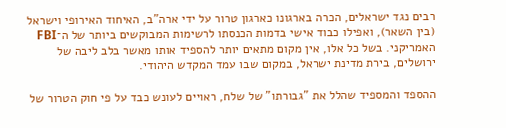רבים נגד ישראלים, הכרה בארגונו כארגון טרור על ידי ארה"ב, האיחוד האירופי וישראל (בין השאר), ואפילו כבוד אישי בדמות הכנסתו לרשימות המבוקשים ביותר של ה־FBI האמריקני. בשל כל אלו, אין מקום מתאים יותר להספיד אותו מאשר בלב ליבה של ירושלים, בירת מדינת ישראל, במקום שבו עמד המקדש היהודי.

ההספד והמספיד שהלל את "גבורתו" של שלח, ראויים לעונש כבד על פי חוק הטרור של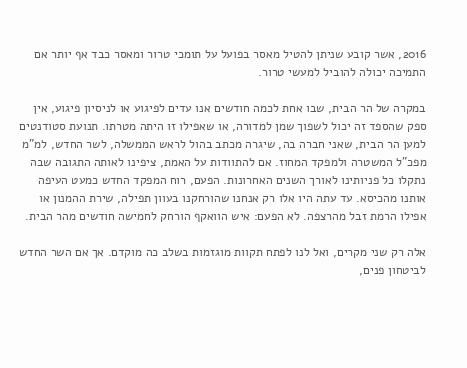2016, אשר קובע שניתן להטיל מאסר בפועל על תומכי טרור ומאסר כבד אף יותר אם התמיכה יכולה להוביל למעשי טרור.

במקרה של הר הבית, שבו אחת לכמה חודשים אנו עדים לפיגוע או לניסיון פיגוע, אין ספק שהספד זה יכול לשפוך שמן למדורה, או שאפילו זו היתה מטרתו. תנועת סטודנטים למען הר הבית, שאני חברה בה, שיגרה מכתב בהול לראש הממשלה, לשר החדש, למ"מ מפכ"ל המשטרה ולמפקד המחוז. אם להתוודות על האמת, ציפינו לאותה התגובה שבה נתקלו כל פניותינו לאורך השנים האחרונות. הפעם, רוח המפקד החדש כמעט העיפה אותנו מהכיסא. עד עתה היו אלו רק אנחנו שהורחקנו בעוון תפילה, שירת ההמנון או אפילו הרמת זבל מהרצפה. לא הפעם: איש הוואקף הורחק לחמישה חודשים מהר הבית.

אלה רק שני מקרים, ואל לנו לפתח תקוות מוגזמות בשלב כה מוקדם. אך אם השר החדש לביטחון פנים,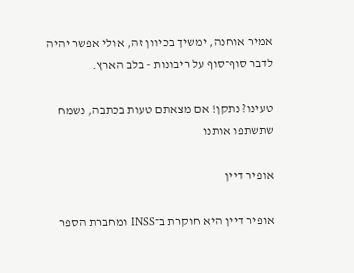אמיר אוחנה, ימשיך בכיוון זה, אולי אפשר יהיה לדבר סוף־סוף על ריבונות - בלב הארץ.

טעינו? נתקן! אם מצאתם טעות בכתבה, נשמח שתשתפו אותנו

אופיר דיין

אופיר דיין היא חוקרת ב־INSS ומחברת הספר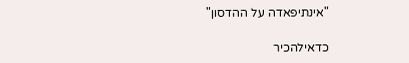"אינתיפאדה על ההדסון"

כדאילהכיר